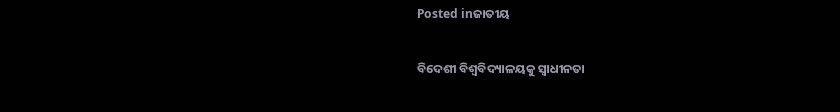Posted inଜାତୀୟ

ବିଦେଶୀ ବିଶ୍ୱବିଦ୍ୟାଳୟକୁ ସ୍ବାଧୀନତା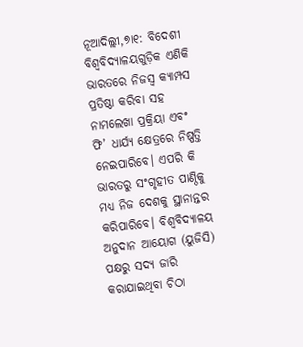ନୂଆଦିଲ୍ଲୀ,୭ା୧: ବିଦେଶୀ ବିଶ୍ୱବିଦ୍ୟାଳୟଗୁଡ଼ିକ ଏଣିକି ଭାରତରେ ନିଜସ୍ବ କ୍ୟାମ୍ପସ ପ୍ରତିଷ୍ଠା କରିବା ସହ ନାମଲେଖା ପ୍ରକ୍ରିୟା ଏବଂ ଫି’ ଧାର୍ଯ୍ୟ କ୍ଷେତ୍ରରେ ନିଷ୍ପତ୍ତି ନେଇପାରିବେ। ଏପରି କି ଭାରତରୁ ସଂଗୃହୀତ ପାଣ୍ଠିକୁ ମଧ୍ୟ ନିଜ ଦେଶକୁ ସ୍ଥାନାନ୍ତର କରିପାରିବେ। ବିଶ୍ୱବିଦ୍ୟାଳୟ ଅନୁଦାନ ଆୟୋଗ (ୟୁଜିସି) ପକ୍ଷରୁ ସଦ୍ୟ ଜାରି କରାଯାଇଥିବା ଚିଠା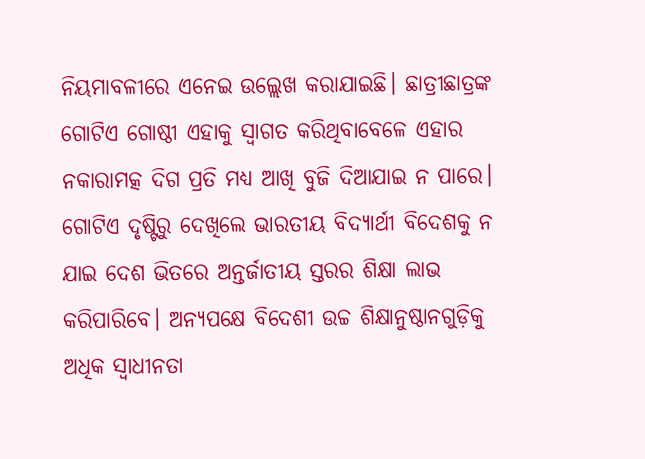ନିୟମାବଳୀରେ ଏନେଇ ଉଲ୍ଲେଖ କରାଯାଇଛି। ଛାତ୍ରୀଛାତ୍ରଙ୍କ ଗୋଟିଏ ଗୋଷ୍ଠୀ ଏହାକୁ ସ୍ବାଗତ କରିଥିବାବେଳେ ଏହାର ନକାରାମତ୍କ ଦିଗ ପ୍ରତି ମଧ୍ୟ ଆଖି ବୁଜି ଦିଆଯାଇ ନ ପାରେ। ଗୋଟିଏ ଦୃଷ୍ଟିରୁ ଦେଖିଲେ ଭାରତୀୟ ବିଦ୍ୟାର୍ଥୀ ବିଦେଶକୁ ନ ଯାଇ ଦେଶ ଭିତରେ ଅନ୍ତର୍ଜାତୀୟ ସ୍ତରର ଶିକ୍ଷା ଲାଭ କରିପାରିବେ। ଅନ୍ୟପକ୍ଷେ ବିଦେଶୀ ଉଚ୍ଚ ଶିକ୍ଷାନୁଷ୍ଠାନଗୁଡ଼ିକୁ ଅଧିକ ସ୍ବାଧୀନତା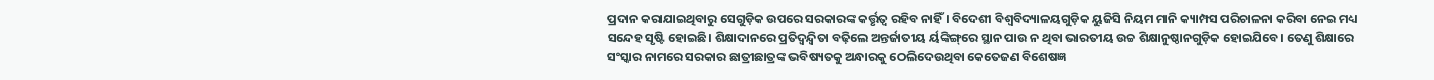ପ୍ରଦାନ କରାଯାଇଥିବାରୁ ସେଗୁଡ଼ିକ ଉପରେ ସରକାରଙ୍କ କର୍ତ୍ତୃତ୍ୱ ରହିବ ନାହିଁ। ବିଦେଶୀ ବିଶ୍ୱବିଦ୍ୟାଳୟଗୁଡ଼ିକ ୟୁଜିସି ନିୟମ ମାନି କ୍ୟାମ୍ପସ ପରିଚାଳନା କରିବା ନେଇ ମଧ୍ୟ ସନ୍ଦେହ ସୃଷ୍ଟି ହୋଇଛି। ଶିକ୍ଷାଦାନରେ ପ୍ରତିଦ୍ୱନ୍ଦ୍ୱିତା ବଢ଼ିଲେ ଅନ୍ତର୍ଜାତୀୟ ର୍ୟଙ୍କିଙ୍ଗ୍‌ରେ ସ୍ଥାନ ପାଉ ନ ଥିବା ଭାରତୀୟ ଉଚ୍ଚ ଶିକ୍ଷାନୁଷ୍ଠାନଗୁଡ଼ିକ ହୋଇଯିବେ। ତେଣୁ ଶିକ୍ଷାରେ ସଂସ୍କାର ନାମରେ ସରକାର ଛାତ୍ରୀଛାତ୍ରଙ୍କ ଭବିଷ୍ୟତକୁ ଅନ୍ଧାରକୁ ଠେଲିଦେଉଥିବା କେତେଜଣ ବିଶେଷଜ୍ଞ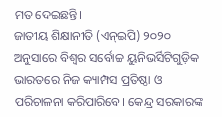ମତ ଦେଇଛନ୍ତି।
ଜାତୀୟ ଶିକ୍ଷାନୀତି (ଏନ୍‌ଇପି) ୨୦୨୦ ଅନୁସାରେ ବିଶ୍ୱର ସର୍ବୋଚ୍ଚ ୟୁନିଭର୍ସିଟିଗୁଡ଼ିକ ଭାରତରେ ନିଜ କ୍ୟାମ୍ପସ ପ୍ରତିଷ୍ଠା ଓ ପରିଚାଳନା କରିପାରିବେ। କେନ୍ଦ୍ର ସରକାରଙ୍କ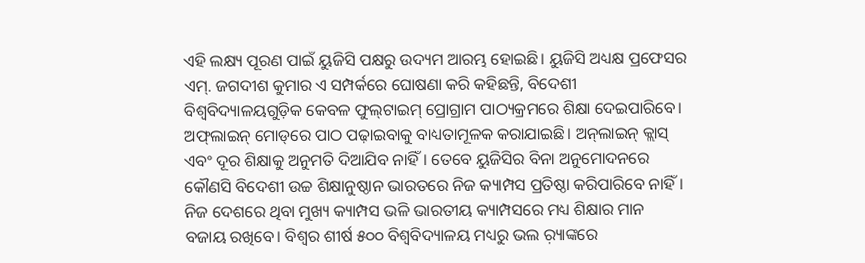ଏହି ଲକ୍ଷ୍ୟ ପୂରଣ ପାଇଁ ୟୁଜିସି ପକ୍ଷରୁ ଉଦ୍ୟମ ଆରମ୍ଭ ହୋଇଛି। ୟୁଜିସି ଅଧ୍ୟକ୍ଷ ପ୍ରଫେସର ଏମ୍‌. ଜଗଦୀଶ କୁମାର ଏ ସମ୍ପର୍କରେ ଘୋଷଣା କରି କହିଛନ୍ତି, ବିଦେଶୀ ବିଶ୍ୱବିଦ୍ୟାଳୟଗୁଡ଼ିକ କେବଳ ଫୁଲ୍‌ଟାଇମ୍‌ ପ୍ରୋଗ୍ରାମ ପାଠ୍ୟକ୍ରମରେ ଶିକ୍ଷା ଦେଇପାରିବେ। ଅଫ୍‌ଲାଇନ୍‌ ମୋଡ୍‌ରେ ପାଠ ପଢ଼ାଇବାକୁ ବାଧ୍ୟତାମୂଳକ କରାଯାଇଛି। ଅନ୍‌ଲାଇନ୍‌ କ୍ଲାସ୍‌ ଏବଂ ଦୂର ଶିକ୍ଷାକୁ ଅନୁମତି ଦିଆଯିବ ନାହିଁ। ତେବେ ୟୁଜିସିର ବିନା ଅନୁମୋଦନରେ କୌଣସି ବିଦେଶୀ ଉଚ୍ଚ ଶିକ୍ଷାନୁଷ୍ଠାନ ଭାରତରେ ନିଜ କ୍ୟାମ୍ପସ ପ୍ରତିଷ୍ଠା କରିପାରିବେ ନାହିଁ। ନିଜ ଦେଶରେ ଥିବା ମୁଖ୍ୟ କ୍ୟାମ୍ପସ ଭଳି ଭାରତୀୟ କ୍ୟାମ୍ପସରେ ମଧ୍ୟ ଶିକ୍ଷାର ମାନ ବଜାୟ ରଖିବେ। ବିଶ୍ୱର ଶୀର୍ଷ ୫୦୦ ବିଶ୍ୱବିଦ୍ୟାଳୟ ମଧ୍ୟରୁ ଭଲ ର଼୍ୟାଙ୍କରେ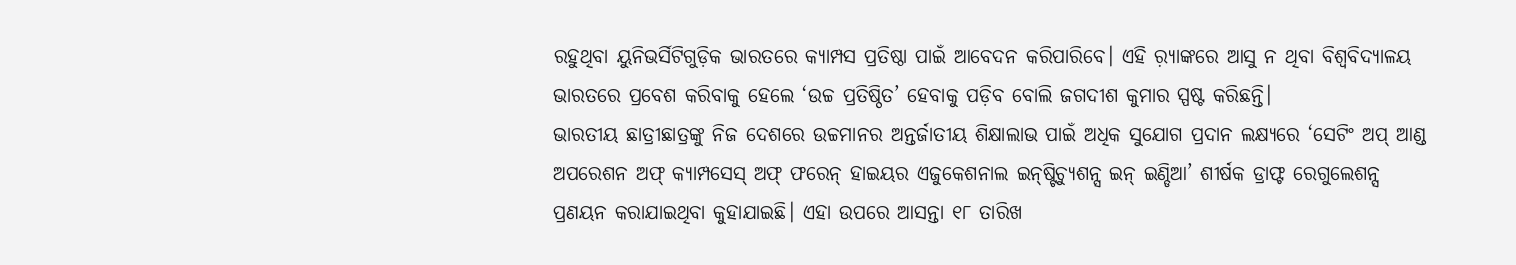ରହୁଥିବା ୟୁନିଭର୍ସିଟିଗୁଡ଼ିକ ଭାରତରେ କ୍ୟାମ୍ପସ ପ୍ରତିଷ୍ଠା ପାଇଁ ଆବେଦନ କରିପାରିବେ। ଏହି ର଼୍ୟାଙ୍କରେ ଆସୁ ନ ଥିବା ବିଶ୍ୱବିଦ୍ୟାଳୟ ଭାରତରେ ପ୍ରବେଶ କରିବାକୁ ହେଲେ ‘ଉଚ୍ଚ ପ୍ରତିଷ୍ଠିତ’ ହେବାକୁ ପଡ଼ିବ ବୋଲି ଜଗଦୀଶ କୁମାର ସ୍ପଷ୍ଟ କରିଛନ୍ତି।
ଭାରତୀୟ ଛାତ୍ରୀଛାତ୍ରଙ୍କୁ ନିଜ ଦେଶରେ ଉଚ୍ଚମାନର ଅନ୍ତର୍ଜାତୀୟ ଶିକ୍ଷାଲାଭ ପାଇଁ ଅଧିକ ସୁଯୋଗ ପ୍ରଦାନ ଲକ୍ଷ୍ୟରେ ‘ସେଟିଂ ଅପ୍‌ ଆଣ୍ଡ ଅପରେଶନ ଅଫ୍‌ କ୍ୟାମ୍ପସେସ୍‌ ଅଫ୍‌ ଫରେନ୍‌ ହାଇୟର ଏଜୁକେଶନାଲ ଇନ୍‌ଷ୍ଟିଚ୍ୟୁଶନ୍ସ ଇନ୍‌ ଇଣ୍ଡିଆ’ ଶୀର୍ଷକ ଡ୍ରାଫ୍ଟ ରେଗୁଲେଶନ୍ସ ପ୍ରଣୟନ କରାଯାଇଥିବା କୁହାଯାଇଛି। ଏହା ଉପରେ ଆସନ୍ତା ୧୮ ତାରିଖ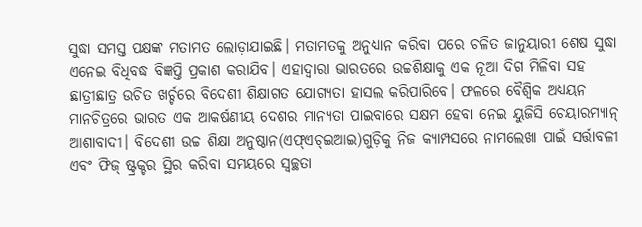ସୁଦ୍ଧା ସମସ୍ତ ପକ୍ଷଙ୍କ ମତାମତ ଲୋଡ଼ାଯାଇଛି। ମତାମତକୁ ଅନୁଧ୍ୟାନ କରିବା ପରେ ଚଳିତ ଜାନୁୟାରୀ ଶେଷ ସୁଦ୍ଧା ଏନେଇ ବିଧିବଦ୍ଧ ବିଜ୍ଞପ୍ତି ପ୍ରକାଶ କରାଯିବ। ଏହାଦ୍ୱାରା ଭାରତରେ ଉଚ୍ଚଶିକ୍ଷାକୁ ଏକ ନୂଆ ଦିଗ ମିଳିବା ସହ ଛାତ୍ରୀଛାତ୍ର ଉଚିତ ଖର୍ଚ୍ଚରେ ବିଦେଶୀ ଶିକ୍ଷାଗତ ଯୋଗ୍ୟତା ହାସଲ କରିପାରିବେ। ଫଳରେ ବୈଶ୍ୱିକ ଅଧ୍ୟୟନ ମାନଚିତ୍ରରେ ଭାରତ ଏକ ଆକର୍ଷଣୀୟ ଦେଶର ମାନ୍ୟତା ପାଇବାରେ ସକ୍ଷମ ହେବା ନେଇ ୟୁଜିସି ଚେୟାରମ୍ୟାନ୍‌ ଆଶାବାଦୀ। ବିଦେଶୀ ଉଚ୍ଚ ଶିକ୍ଷା ଅନୁଷ୍ଠାନ(ଏଫ୍‌ଏଚ୍‌ଇଆଇ)ଗୁଡ଼ିକୁ ନିଜ କ୍ୟାମ୍ପସରେ ନାମଲେଖା ପାଇଁ ସର୍ତ୍ତାବଳୀ ଏବଂ ଫିଜ୍‌ ଷ୍ଟ୍ରକ୍ଚର ସ୍ଥିର କରିବା ସମୟରେ ସ୍ବଚ୍ଛତା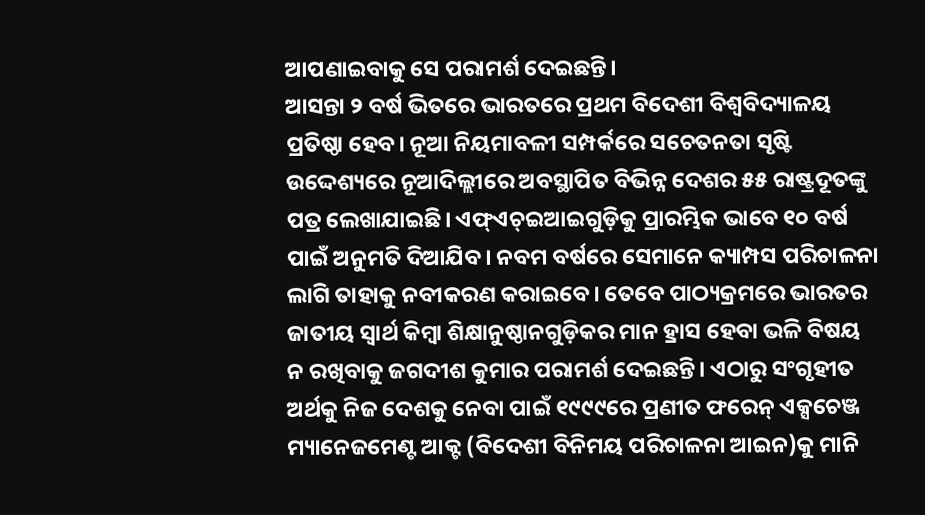ଆପଣାଇବାକୁ ସେ ପରାମର୍ଶ ଦେଇଛନ୍ତି।
ଆସନ୍ତା ୨ ବର୍ଷ ଭିତରେ ଭାରତରେ ପ୍ରଥମ ବିଦେଶୀ ବିଶ୍ୱବିଦ୍ୟାଳୟ ପ୍ରତିଷ୍ଠା ହେବ। ନୂଆ ନିୟମାବଳୀ ସମ୍ପର୍କରେ ସଚେତନତା ସୃଷ୍ଟି ଉଦ୍ଦେଶ୍ୟରେ ନୂଆଦିଲ୍ଲୀରେ ଅବସ୍ଥାପିତ ବିଭିନ୍ନ ଦେଶର ୫୫ ରାଷ୍ଟ୍ରଦୂତଙ୍କୁ ପତ୍ର ଲେଖାଯାଇଛି। ଏଫ୍‌ଏଚ୍‌ଇଆଇଗୁଡ଼ିକୁ ପ୍ରାରମ୍ଭିକ ଭାବେ ୧୦ ବର୍ଷ ପାଇଁ ଅନୁମତି ଦିଆଯିବ। ନବମ ବର୍ଷରେ ସେମାନେ କ୍ୟାମ୍ପସ ପରିଚାଳନା ଲାଗି ତାହାକୁ ନବୀକରଣ କରାଇବେ। ତେବେ ପାଠ୍ୟକ୍ରମରେ ଭାରତର ଜାତୀୟ ସ୍ବାର୍ଥ କିମ୍ବା ଶିକ୍ଷାନୁଷ୍ଠାନଗୁଡ଼ିକର ମାନ ହ୍ରାସ ହେବା ଭଳି ବିଷୟ ନ ରଖିବାକୁ ଜଗଦୀଶ କୁମାର ପରାମର୍ଶ ଦେଇଛନ୍ତି। ଏଠାରୁ ସଂଗୃହୀତ ଅର୍ଥକୁ ନିଜ ଦେଶକୁ ନେବା ପାଇଁ ୧୯୯୯ରେ ପ୍ରଣୀତ ଫରେନ୍‌ ଏକ୍ସଚେଞ୍ଜ ମ୍ୟାନେଜମେଣ୍ଟ ଆକ୍ଟ (ବିଦେଶୀ ବିନିମୟ ପରିଚାଳନା ଆଇନ)କୁ ମାନି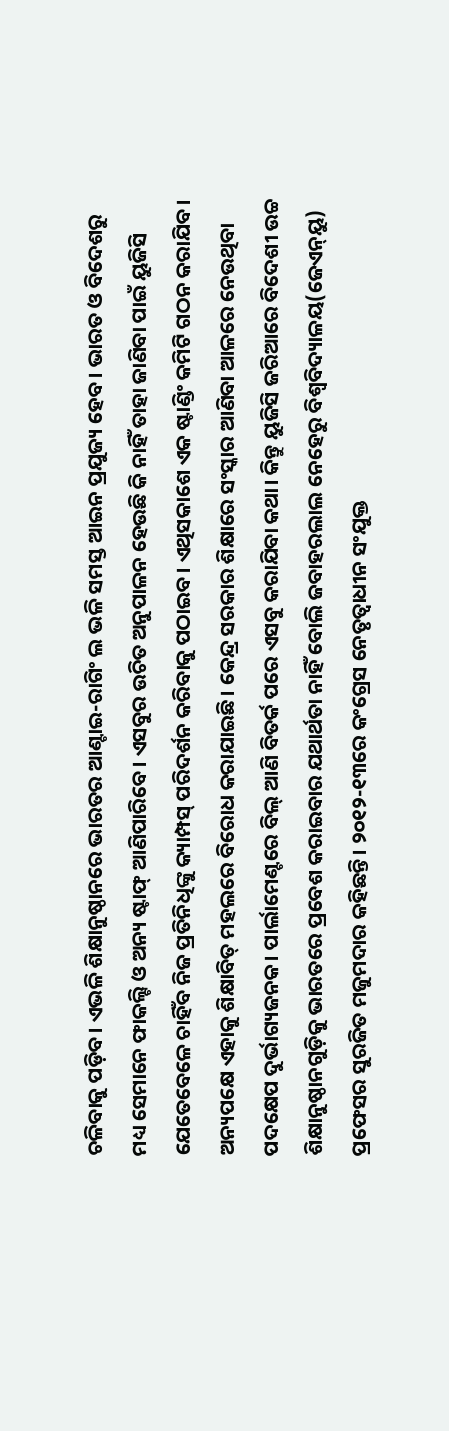ଚଳିବାକୁ ପଡ଼ିବ। ଏଭଳି ଶିକ୍ଷାନୁଷ୍ଠାନରେ ଭାରତର ଆଣ୍ଟାଇ-ରାଗିଂ ଲ ଭଳି ସମସ୍ତ ଆଇନ ପ୍ରଯୁଜ୍ୟ ହେବ। ଭାରତ ଓ ବିଦେଶରୁ ମଧ୍ୟ ସେମାନେ ଫାକଲ୍ଟି ଓ ଅନ୍ୟ ଷ୍ଟାଫ୍‌ ଆଣିପାରିବେ। ଏସବୁର ଉଚିତ ଅନୁପାଳନ ହେଉଛି କି ନାହିଁ ତାହା ଜାଣିବା ପାଇଁ ୟୁଜିସି ଯେତେବେଳେ ଚାହିଁବ ନିଜ ପ୍ରତିନିଧିଙ୍କୁ କ୍ୟାମ୍ପସ୍‌ ପରିଦର୍ଶନ କରିବାକୁ ପଠାଇବ। ଏଥିସକାଶେ ଏକ ଷ୍ଟାଣ୍ଡିଂ କମିଟି ଗଠନ କରାଯିବ।
ଅନ୍ୟପକ୍ଷେ ଏହାକୁ ଶିକ୍ଷାବିତ୍‌ ମହଲରେ ବିରୋଧ କରାଯାଇଛି। କେନ୍ଦ୍ର ସରକାର ଶିକ୍ଷାରେ ସଂସ୍କାର ଆଣିବା ଆଳରେ ନେଉଥିବା ପଦକ୍ଷେପ ଦୁର୍ଭାଗ୍ୟଜନକ। ପାର୍ଲାମେଣ୍ଟରେ ବିଲ୍‌ ଆଣି ବିତର୍କ ପରେ ଏସବୁ କରାଯିବା କଥା। କିନ୍ତୁ ୟୁଜିସି ଜରିଆରେ ବିଦେଶୀ ଉଚ୍ଚ ଶିକ୍ଷାନୁଷ୍ଠାନଗୁଡ଼ିକୁ ଭାରତରେ ପ୍ରବେଶ କରାଇବାର ଯଥାର୍ଥତା ନାହିଁ ବୋଲି ଜବାହରଲାଲ ନେହେରୁ ବିଶ୍ୱବିଦ୍ୟାଳୟ(ଜେଏନ୍‌ୟୁ) ପ୍ରଫେସର ସୁରଜିତ ମଜୁମଦାର କହିଛନ୍ତି। ୨୦୧୨-୧୩ରେ କଂଗ୍ରେସ ନେତୃତ୍ୱାଧୀନ ସଂଯୁକ୍ତ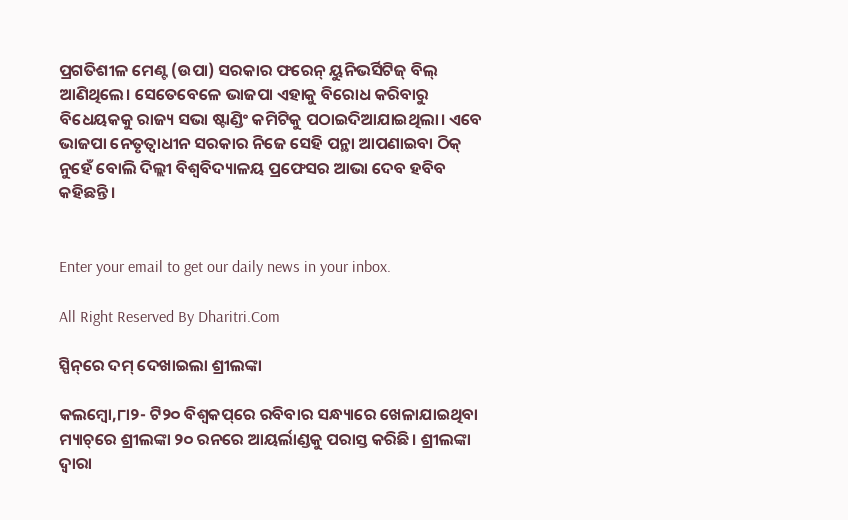ପ୍ରଗତିଶୀଳ ମେଣ୍ଟ (ଉପା) ସରକାର ଫରେନ୍‌ ୟୁନିଭର୍ସିଟିଜ୍‌ ବିଲ୍‌ ଆଣିଥିଲେ। ସେତେବେଳେ ଭାଜପା ଏହାକୁ ବିରୋଧ କରିବାରୁ ବିଧେୟକକୁ ରାଜ୍ୟ ସଭା ଷ୍ଟାଣ୍ଡିଂ କମିଟିକୁ ପଠାଇଦିଆଯାଇଥିଲା। ଏବେ ଭାଜପା ନେତୃତ୍ୱାଧୀନ ସରକାର ନିଜେ ସେହି ପନ୍ଥା ଆପଣାଇବା ଠିକ୍‌ ନୁହେଁ ବୋଲି ଦିଲ୍ଲୀ ବିଶ୍ୱବିଦ୍ୟାଳୟ ପ୍ରଫେସର ଆଭା ଦେବ ହବିବ କହିଛନ୍ତି।


Enter your email to get our daily news in your inbox.

All Right Reserved By Dharitri.Com

ସ୍ପିନ୍‌ରେ ଦମ୍‌ ଦେଖାଇଲା ଶ୍ରୀଲଙ୍କା

କଲମ୍ବୋ,୮ା୨- ଟି୨୦ ବିଶ୍ୱକପ୍‌ରେ ରବିବାର ସନ୍ଧ୍ୟାରେ ଖେଳାଯାଇଥିବା ମ୍ୟାଚ୍‌ରେ ଶ୍ରୀଲଙ୍କା ୨୦ ରନରେ ଆୟର୍ଲାଣ୍ଡକୁ ପରାସ୍ତ କରିଛି। ଶ୍ରୀଲଙ୍କା ଦ୍ୱାରା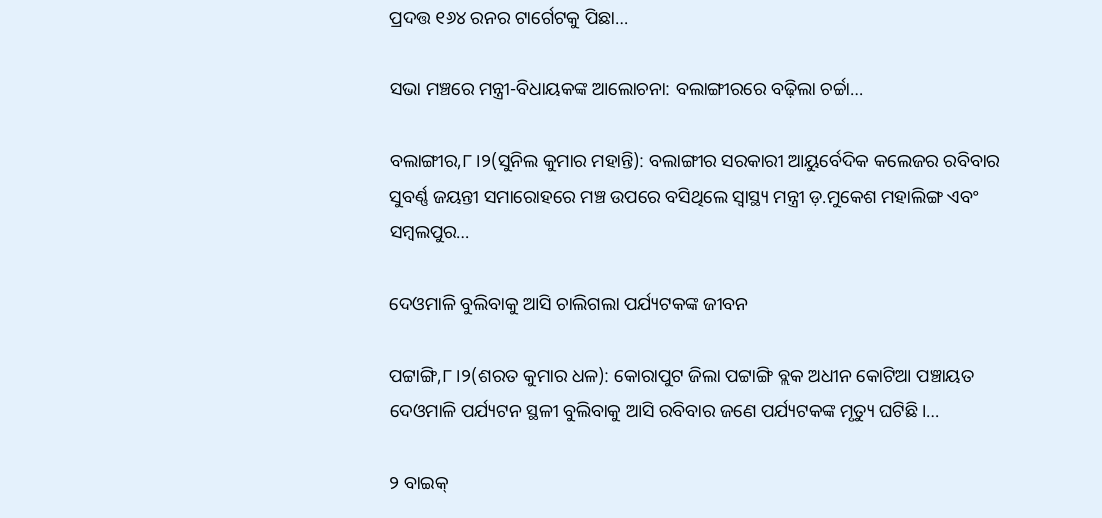ପ୍ରଦତ୍ତ ୧୬୪ ରନର ଟାର୍ଗେଟକୁ ପିଛା…

ସଭା ମଞ୍ଚରେ ମନ୍ତ୍ରୀ-ବିଧାୟକଙ୍କ ଆଲୋଚନା: ବଲାଙ୍ଗୀରରେ ବଢ଼ିଲା ଚର୍ଚ୍ଚା…

ବଲାଙ୍ଗୀର,୮।୨(ସୁନିଲ କୁମାର ମହାନ୍ତି): ବଲାଙ୍ଗୀର ସରକାରୀ ଆୟୁର୍ବେଦିକ କଲେଜର ରବିବାର ସୁବର୍ଣ୍ଣ ଜୟନ୍ତୀ ସମାରୋହରେ ମଞ୍ଚ ଉପରେ ବସିଥିଲେ ସ୍ବାସ୍ଥ୍ୟ ମନ୍ତ୍ରୀ ଡ଼.ମୁକେଶ ମହାଲିଙ୍ଗ ଏବଂ ସମ୍ବଲପୁର…

ଦେଓମାଳି ବୁଲିବାକୁ ଆସି ଚାଲିଗଲା ପର୍ଯ୍ୟଟକଙ୍କ ଜୀବନ

ପଟ୍ଟାଙ୍ଗି,୮।୨(ଶରତ କୁମାର ଧଳ): କୋରାପୁଟ ଜିଲା ପଟ୍ଟାଙ୍ଗି ବ୍ଲକ ଅଧୀନ କୋଟିଆ ପଞ୍ଚାୟତ ଦେଓମାଳି ପର୍ଯ୍ୟଟନ ସ୍ଥଳୀ ବୁଲିବାକୁ ଆସି ରବିବାର ଜଣେ ପର୍ଯ୍ୟଟକଙ୍କ ମୃତ୍ୟୁ ଘଟିଛି।…

୨ ବାଇକ୍‌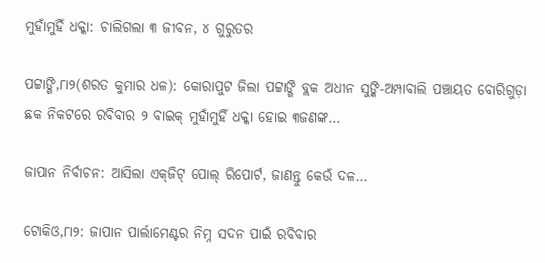ମୁହାଁମୁହିଁ ଧକ୍କା: ଚାଲିଗଲା ୩ ଜୀବନ, ୪ ଗୁରୁତର

ପଟ୍ଟାଙ୍ଗି,୮ା୨(ଶରତ କୁମାର ଧଳ): କୋରାପୁଟ ଜିଲା ପଟ୍ଟାଙ୍ଗି ବ୍ଲକ ଅଧୀନ ସୁଙ୍କି-ଅମ୍ପାବାଲି ପଞ୍ଚାୟତ ବୋରିଗୁଡ଼ା ଛକ ନିକଟରେ ରବିବାର ୨ ବାଇକ୍‌ ମୁହାଁମୁହିଁ ଧକ୍କା ହୋଇ ୩ଜଣଙ୍କ…

ଜାପାନ ନିର୍ବାଚନ: ଆସିଲା ଏକ୍‌ଜିଟ୍‌ ପୋଲ୍‌ ରିପୋର୍ଟ, ଜାଣନ୍ତୁ କେଉଁ ଦଳ…

ଟୋକିଓ,୮ା୨: ଜାପାନ ପାର୍ଲାମେଣ୍ଟର ନିମ୍ନ ସଦନ ପାଇଁ ରବିବାର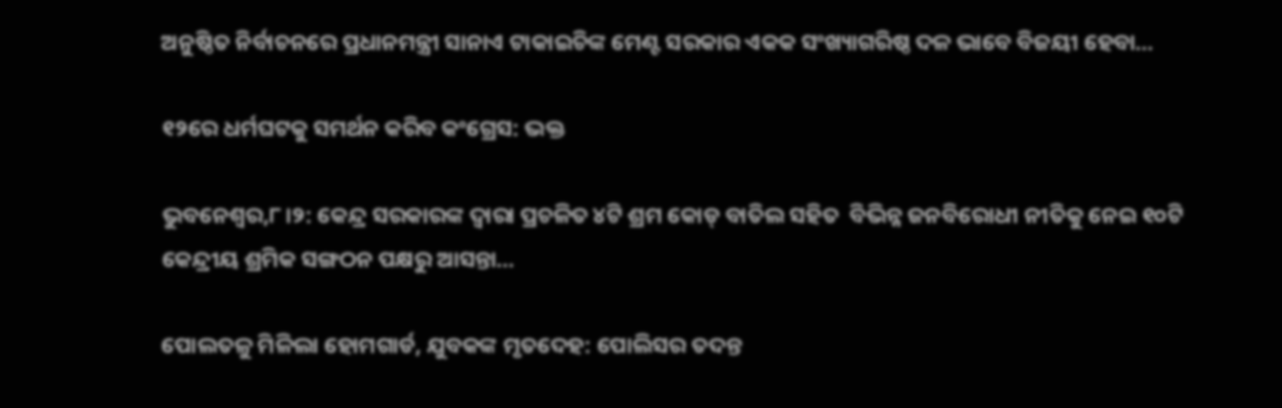ଅନୁଷ୍ଠିତ ନିର୍ବାଚନରେ ପ୍ରଧାନମନ୍ତ୍ରୀ ସାନାଏ ଟାକାଇଚିଙ୍କ ମେଣ୍ଟ ସରକାର ଏକକ ସଂଖ୍ୟାଗରିଷ୍ଠ ଦଳ ଭାବେ ବିଜୟୀ ହେବା…

୧୨ରେ ଧର୍ମଘଟକୁ ସମର୍ଥନ କରିବ କଂଗ୍ରେସ: ଭକ୍ତ

ଭୁବନେଶ୍ୱର,୮।୨: କେନ୍ଦ୍ର ସରକାରଙ୍କ ଦ୍ୱାରା ପ୍ରଚଳିତ ୪ଟି ଶ୍ରମ କୋଡ୍‌ ବାତିଲ ସହିତ  ବିଭିନ୍ନ ଜନବିରୋଧୀ ନୀତିକୁ ନେଇ ୧୦ଟି କେନ୍ଦ୍ରୀୟ ଶ୍ରମିକ ସଙ୍ଗଠନ ପକ୍ଷରୁ ଆସନ୍ତା…

ପୋଲତଳୁ ମିଳିଲା ହୋମଗାର୍ଡ, ଯୁବକଙ୍କ ମୃତଦେହ: ପୋଲିସର ତଦନ୍ତ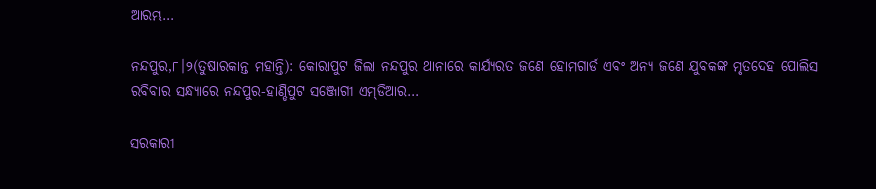ଆରମ୍ଭ…

ନନ୍ଦପୁର,୮।୨(ତୁଷାରକାନ୍ତ ମହାନ୍ତି): କୋରାପୁଟ ଜିଲା ନନ୍ଦପୁର ଥାନାରେ କାର୍ଯ୍ୟରତ ଜଣେ ହୋମଗାର୍ଡ ଏବଂ ଅନ୍ୟ ଜଣେ ଯୁବକଙ୍କ ମୃତଦେହ ପୋଲିସ ରବିବାର ସନ୍ଧ୍ୟାରେ ନନ୍ଦପୁର-ହାଣ୍ଡିପୁଟ ସଞ୍ଜୋଗୀ ଏମ୍‌ଡିଆର…

ସରକାରୀ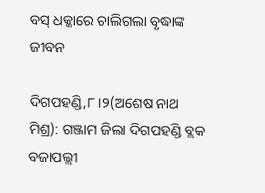ବସ୍‌ ଧକ୍କାରେ ଚାଲିଗଲା ବୃଦ୍ଧାଙ୍କ ଜୀବନ

ଦିଗପହଣ୍ଡି,୮।୨(ଅଶେଷ ନାଥ ମିଶ୍ର): ଗଞ୍ଜାମ ଜିଲା ଦିଗପହଣ୍ଡି ବ୍ଲକ ବଜାପଲ୍ଲୀ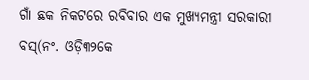ଗାଁ ଛକ ନିକଟରେ ରବିବାର ଏକ ମୁଖ୍ୟମନ୍ତ୍ରୀ ସରକାରୀ ବସ୍‌(ନଂ. ଓଡ଼ି୩୨କେ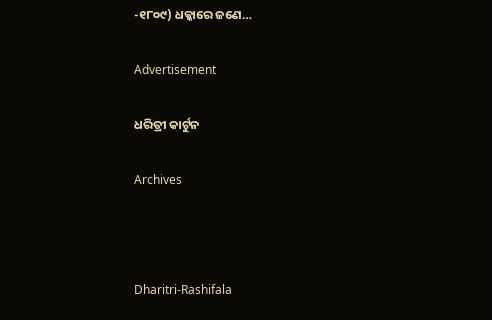-୧୮୦୯) ଧକ୍କାରେ ଜଣେ…

Advertisement

ଧରିତ୍ରୀ କାର୍ଟୁନ

Archives



Dharitri-Rashifala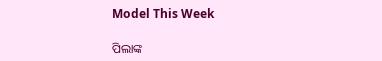Model This Week

ପିଲାଙ୍କ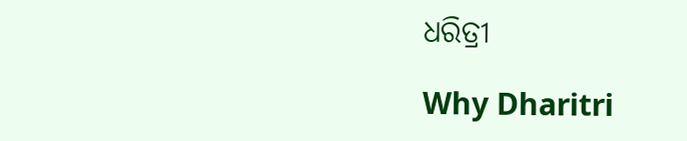ଧରିତ୍ରୀ

Why Dharitri